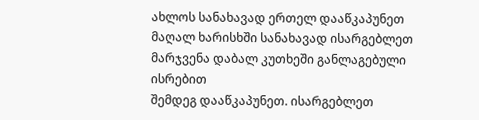ახლოს სანახავად ერთელ დააწკაპუნეთ
მაღალ ხარისხში სანახავად ისარგებლეთ მარჯვენა დაბალ კუთხეში განლაგებული ისრებით
შემდეგ დააწკაპუნეთ. ისარგებლეთ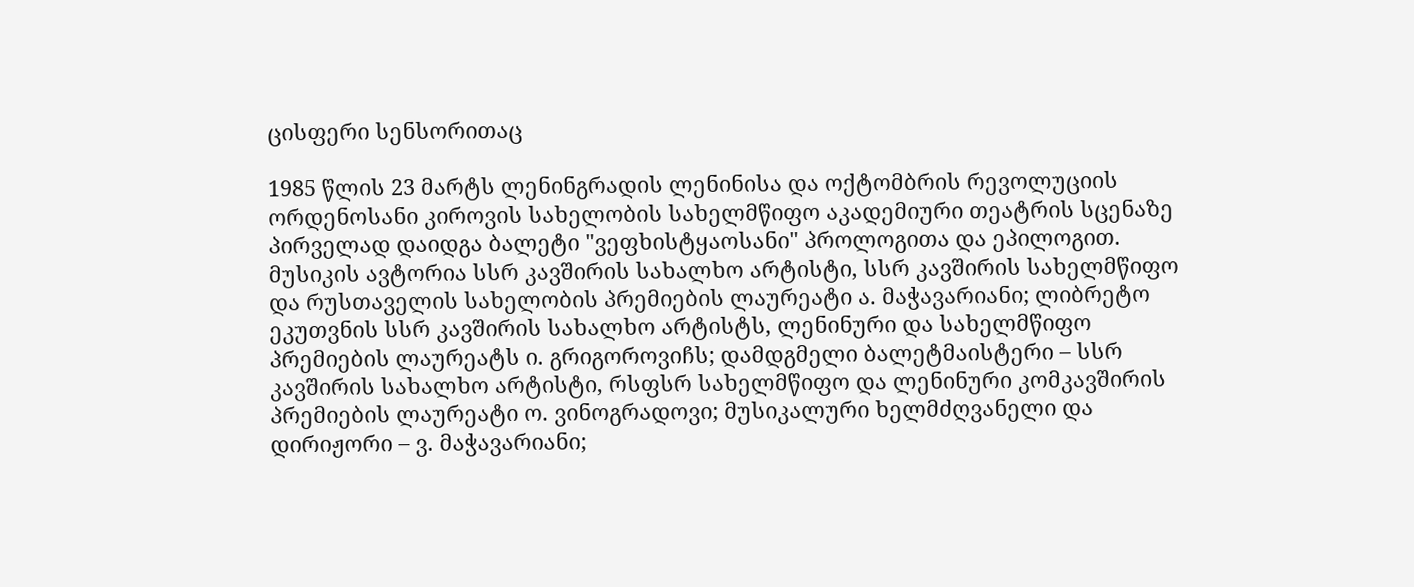ცისფერი სენსორითაც

1985 წლის 23 მარტს ლენინგრადის ლენინისა და ოქტომბრის რევოლუციის ორდენოსანი კიროვის სახელობის სახელმწიფო აკადემიური თეატრის სცენაზე პირველად დაიდგა ბალეტი "ვეფხისტყაოსანი" პროლოგითა და ეპილოგით. მუსიკის ავტორია სსრ კავშირის სახალხო არტისტი, სსრ კავშირის სახელმწიფო და რუსთაველის სახელობის პრემიების ლაურეატი ა. მაჭავარიანი; ლიბრეტო ეკუთვნის სსრ კავშირის სახალხო არტისტს, ლენინური და სახელმწიფო პრემიების ლაურეატს ი. გრიგოროვიჩს; დამდგმელი ბალეტმაისტერი – სსრ კავშირის სახალხო არტისტი, რსფსრ სახელმწიფო და ლენინური კომკავშირის პრემიების ლაურეატი ო. ვინოგრადოვი; მუსიკალური ხელმძღვანელი და დირიჟორი – ვ. მაჭავარიანი;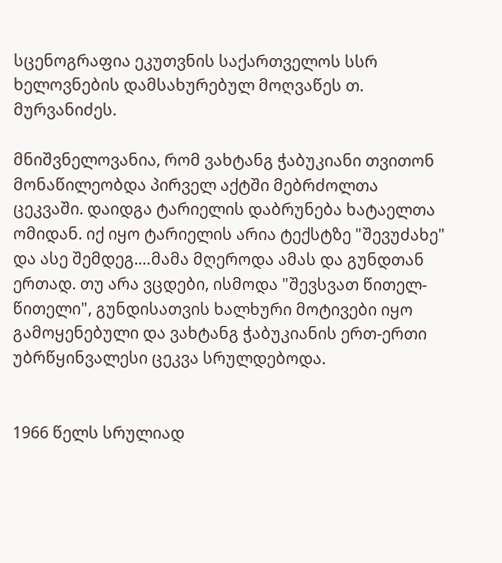სცენოგრაფია ეკუთვნის საქართველოს სსრ ხელოვნების დამსახურებულ მოღვაწეს თ. მურვანიძეს.

მნიშვნელოვანია, რომ ვახტანგ ჭაბუკიანი თვითონ მონაწილეობდა პირველ აქტში მებრძოლთა ცეკვაში. დაიდგა ტარიელის დაბრუნება ხატაელთა ომიდან. იქ იყო ტარიელის არია ტექსტზე "შევუძახე" და ასე შემდეგ.…მამა მღეროდა ამას და გუნდთან ერთად. თუ არა ვცდები, ისმოდა "შევსვათ წითელ-წითელი", გუნდისათვის ხალხური მოტივები იყო გამოყენებული და ვახტანგ ჭაბუკიანის ერთ-ერთი უბრწყინვალესი ცეკვა სრულდებოდა.


1966 წელს სრულიად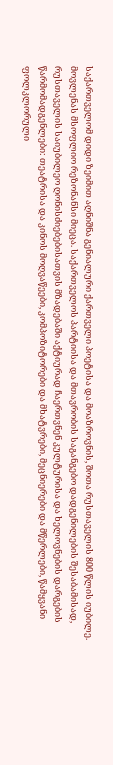საქართველომ დიდი ზეიმით აღნიშნა გენიალური ქართველი პოეტისა და მოაზროვნის, შოთა რუსთაველის 800 წლის იუბილე.
მოვლენას მსოფლიო რეზონანსი მიეცა. საქართველოს პარტიისა და მთავრობის საგანგებო დადგენილების შესაბამისად, რუსთაველის საიუბილეო ღონისძიებებისათვის მზადებაში აქტიურად ჩაერთვნენ კულტურისა და ხელოვნების დარგების წარმომადგენლები: თეატრისა და კინოს მოღვაწეები, კომპოზიტორები და მხატვრები, მეცნიერები და მწერლები, წამყვანი ფოლკლორული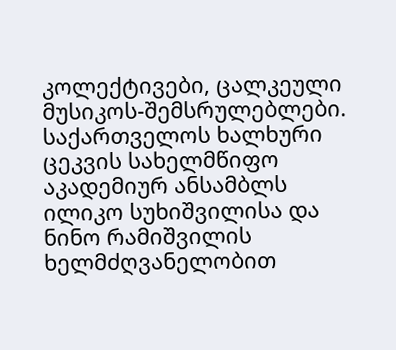კოლექტივები, ცალკეული მუსიკოს-შემსრულებლები. საქართველოს ხალხური ცეკვის სახელმწიფო აკადემიურ ანსამბლს ილიკო სუხიშვილისა და ნინო რამიშვილის ხელმძღვანელობით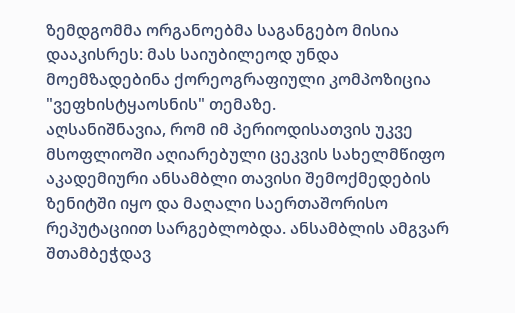ზემდგომმა ორგანოებმა საგანგებო მისია დააკისრეს: მას საიუბილეოდ უნდა მოემზადებინა ქორეოგრაფიული კომპოზიცია "ვეფხისტყაოსნის" თემაზე.
აღსანიშნავია, რომ იმ პერიოდისათვის უკვე მსოფლიოში აღიარებული ცეკვის სახელმწიფო აკადემიური ანსამბლი თავისი შემოქმედების ზენიტში იყო და მაღალი საერთაშორისო რეპუტაციით სარგებლობდა. ანსამბლის ამგვარ შთამბეჭდავ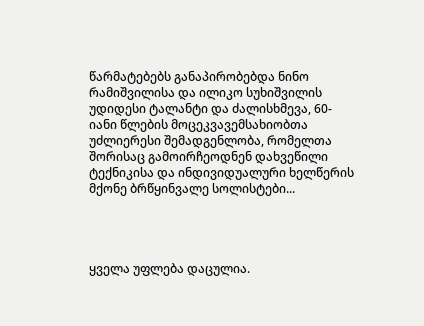წარმატებებს განაპირობებდა ნინო რამიშვილისა და ილიკო სუხიშვილის უდიდესი ტალანტი და ძალისხმევა, 60-იანი წლების მოცეკვავემსახიობთა უძლიერესი შემადგენლობა, რომელთა შორისაც გამოირჩეოდნენ დახვეწილი ტექნიკისა და ინდივიდუალური ხელწერის მქონე ბრწყინვალე სოლისტები...




ყველა უფლება დაცულია.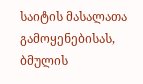საიტის მასალათა გამოყენებისას, ბმულის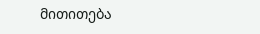მითითება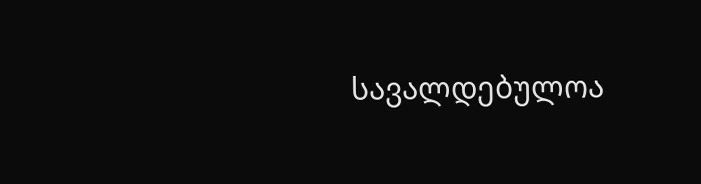სავალდებულოა